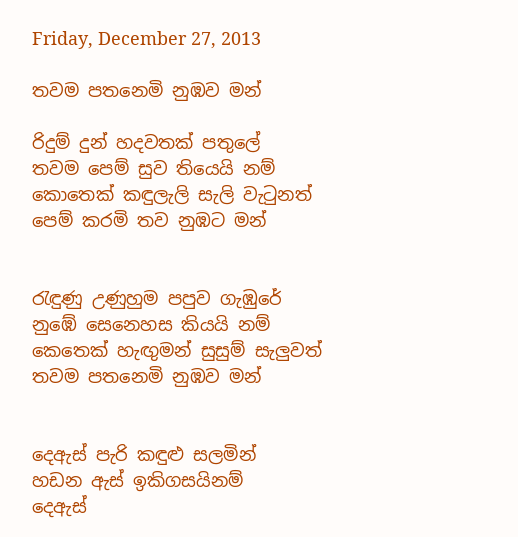Friday, December 27, 2013

තවම පතනෙමි නුඹව මන්

රිදුම් දුන් හදවතක් පතුලේ
තවම පෙම් සුව තියෙයි නම්
කොතෙක් කඳුලැලි සැලි වැටුනත්
පෙම් කරමි තව නුඹට මන්


රැඳුණු උණුහුම පපුව ගැඹුරේ
නුඹේ සෙනෙහස කියයි නම්
කෙතෙක් හැඟුමන් සුසුම් සැලුවත්
තවම පතනෙමි නුඹව මන්


දෙඇස් පැරි කඳුළු සලමින්
හඩන ඇස් ඉකිගසයිනම්
දෙඇස්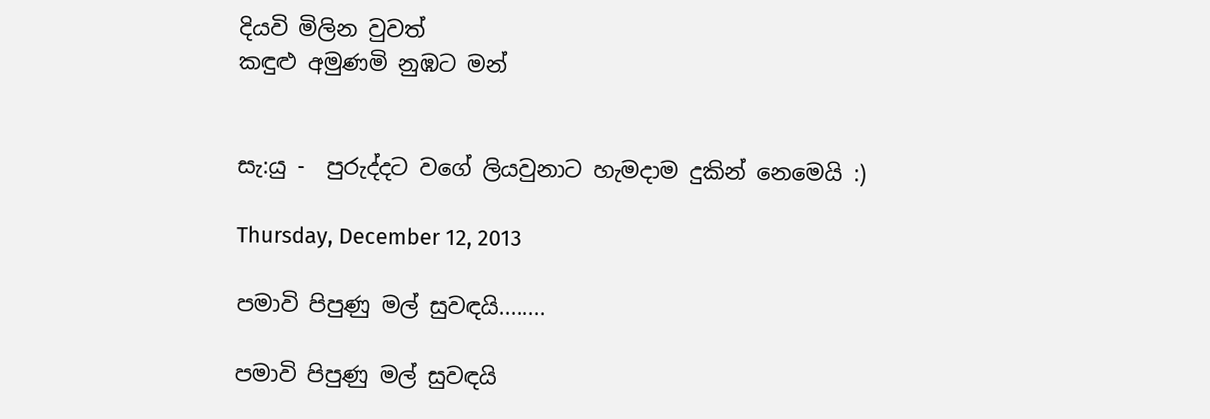දියවි මිලින වුවත්
කඳුළු අමුණමි නුඹට මන්


සැ:යු -  පුරුද්දට වගේ ලියවුනාට හැමදාම දුකින් නෙමෙයි :)

Thursday, December 12, 2013

පමාවි පිපුණු මල් සුවඳයි........

පමාවි පිපුණු මල් සුවඳයි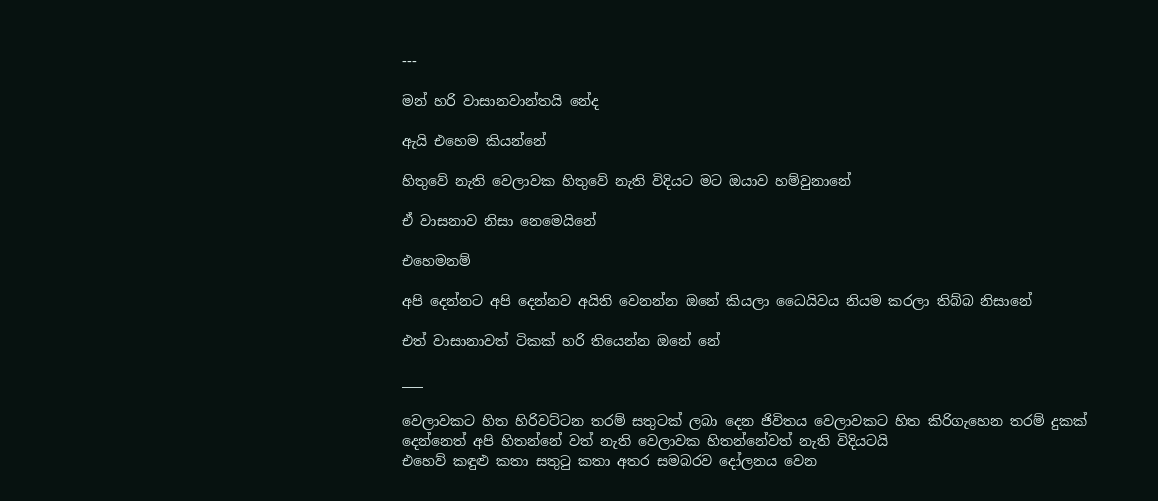---

මන් හරි වාසානවාන්තයි නේද

ඇයි එහෙම කියන්නේ

හිතුවේ නැති වෙලාවක හිතුවේ නැති විදියට මට ඔයාව හම්වුනානේ

ඒ වාසනාව නිසා නෙමෙයිනේ

එහෙමනම්

අපි දෙන්නට අපි දෙන්නව අයිති වෙනන්න ඔනේ කියලා ධෛයිවය නියම කරලා තිබ්බ නිසානේ

එත් වාසානාවත් ටිකක් හරි තියෙන්න ඔනේ නේ

___

වෙලාවකට හිත හිරිවට්ටන තරම් සතුටක් ලබා දෙන ජිවිතය වෙලාවකට හිත කිරිගැහෙන තරම් දුකක් දෙන්නෙත් අපි හිතන්නේ වත් නැති වෙලාවක හිතන්නේවත් නැති විදියටයි
එහෙව් කඳුළු කතා සතුටු කතා අතර සමබරව දෝලනය වෙන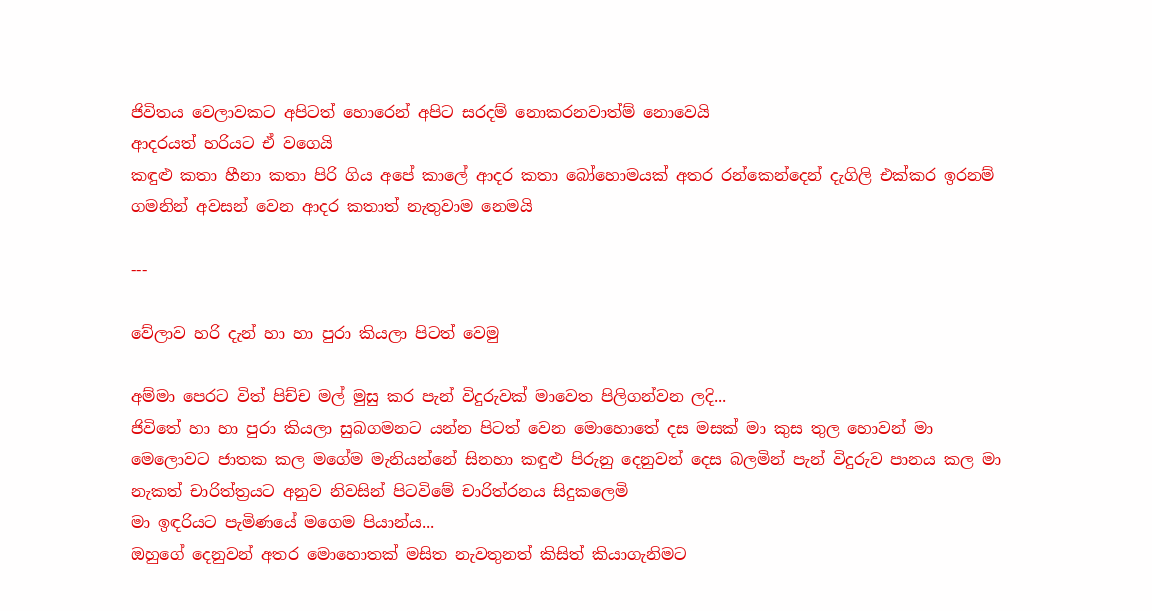ජිවිතය වෙලාවකට අපිටත් හොරෙන් අපිට සරදම් නොකරනවාත්ම් නොවෙයි
ආදරයත් හරියට ඒ වගෙයි
කඳුළු කතා හීනා කතා පිරි ගිය අපේ කාලේ ආදර කතා බෝහොමයක් අතර රන්කෙන්දෙන් දැගිලි එක්කර ඉරනම් ගමනින් අවසන් වෙන ආදර කතාත් නැතුවාම නෙමයි

---

වේලාව හරි දැන් හා හා පුරා කියලා පිටත් වෙමු

අම්මා පෙරට විත් පිච්ච මල් මුසු කර පැන් විදුරුවක් මාවෙත පිලිගන්වන ලදි...
ජිවිතේ හා හා පුරා කියලා සුබගමනට යන්න පිටත් වෙන මොහොතේ දස මසක් මා කුස තුල හොවන් මා මෙලොවට ජාතක කල මගේම මැනියන්නේ සිනහා කඳුළු පිරුනු දෙනුවන් දෙස බලමින් පැන් විදුරුව පානය කල මා නැකත් චාරිත්‍ත්‍රයට අනුව නිවසින් පිටවිමේ චාරිත්රනය සිදුකලෙමි
මා ඉඳරියට පැමිණයේ මගෙම පියාන්ය...
ඔහුගේ දෙනුවන් අතර මොහොතක් මසිත නැවතුනත් කිසිත් කියාගැනිමට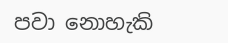පවා නොහැකි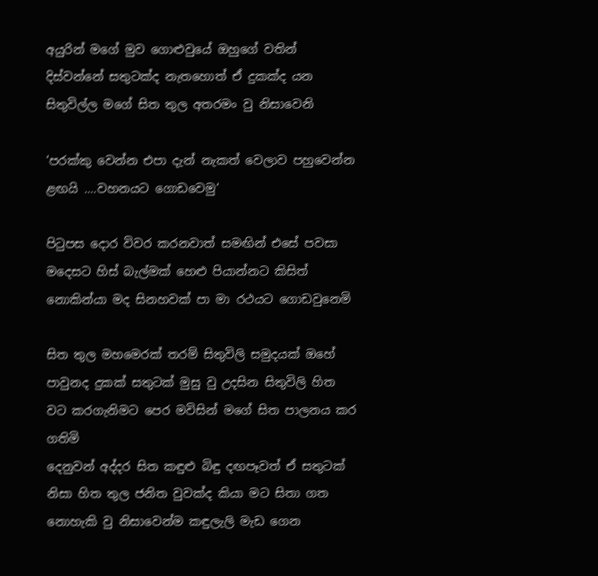අයුරින් මගේ මුව ගොළුවුයේ ඔහුගේ වතින් දිස්වන්නේ සතුටක්ද නැතහොත් ඒ දුකක්ද යන සිතුවිල්ල මගේ සිත තුල අතරමං වු නිසාවෙනි

‘පරක්කු වෙන්න එපා දැන් නැකත් වෙලාව පහුවෙන්න ළඟයි ....වහනයට ගොඩවෙමු‘

පිටුපස දොර විවර කරනවාත් සමඟින් එසේ පවසා මදෙසට හිස් බැල්මක් හෙළු පියාන්නට කිසිත් නොකින්යා මද සිනහවක් පා මා රථයට ගොඩවුනෙමි

සිත තුල මහමෙරක් තරම් සිතුවිලි සමුදයක් ඔහේ පාවුනද දුකක් සතුටක් මුසු වු උදසින සිතුවිලි හිත වට කරගැනිමට පෙර මවිසින් මගේ සිත පාලනය කර ගතිමි
දෙනුවන් අද්දර සිත කඳුළු බිඳු දඟපෑවත් ඒ සතුටක් නිසා හිත තුල ජනිත වුවක්ද කියා මට සිතා ගත නොහැකි වු නිසාවෙන්ම කඳුලැලි මැඩ ගෙන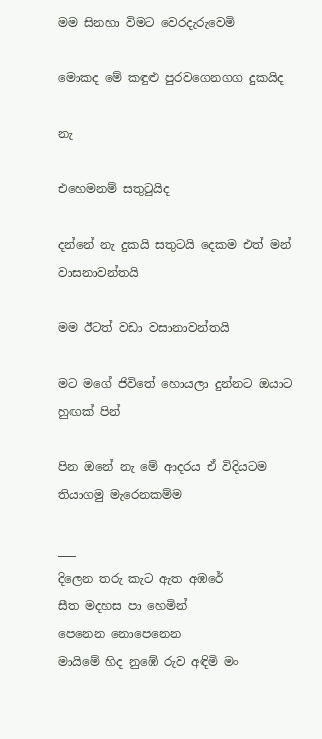මම සිනහා විමට වෙරදැරුවෙමි

මොකද මේ කඳුළු පුරවගෙනගග දුකයිද

නැ

එහෙමනම් සතුටුයිද

දන්නේ නැ දුකයි සතුටයි දෙකම එත් මන් වාසනාවන්තයි

මම ඊටත් වඩා වසානාවන්තයි

මට මගේ ජිවිතේ හොයලා දුන්නට ඔයාට හුඟක් පින්

පින ඔනේ නැ මේ ආදරය ඒ විදියටම තියාගමු මැරෙනකම්ම

___
දිලෙන තරු කැට ඇත අඹරේ
සීත මදහස පා හෙමින්
පෙනෙන නොපෙනෙන
මායිමේ හිද නුඹේ රුව අඳිමි මං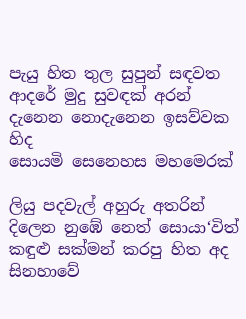පැයු හිත තුල සුපුන් සඳවත
ආදරේ මුදු සුවඳක් අරන්
දැනෙන නොදැනෙන ඉසව්වක හිද
සොයමි සෙනෙහස මහමෙරක්

ලියු පදවැල් අහුරු අතරින්
දිලෙන නුඹේ නෙත් සොයා‘විත්
කඳුළු සක්මන් කරපු හිත අද
සිනහාවේ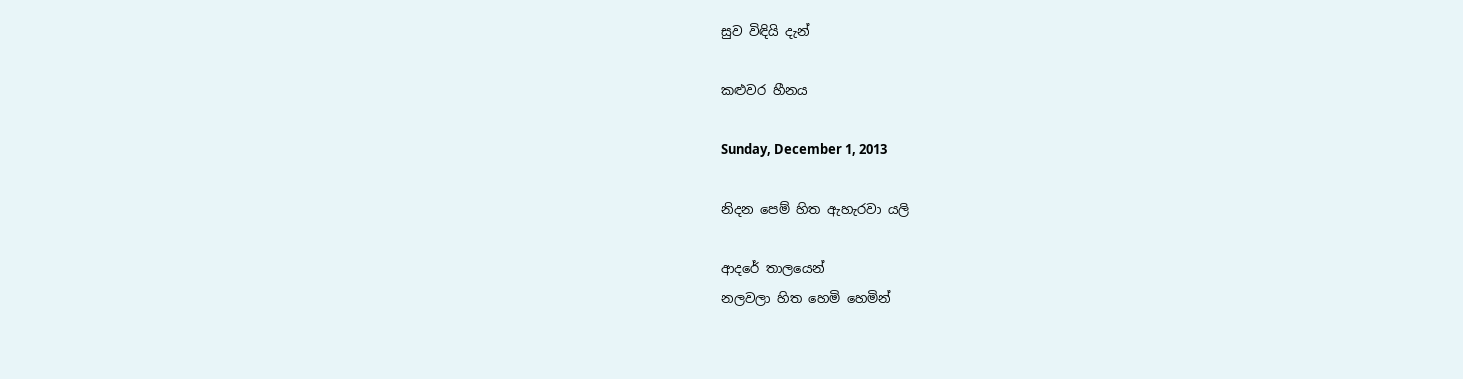සුව විඳියි දැන්

කළුවර හීනය

Sunday, December 1, 2013

නිදන පෙම් හිත ඇහැරවා යලි

ආදරේ තාලයෙන්
නලවලා හිත හෙමි හෙමින්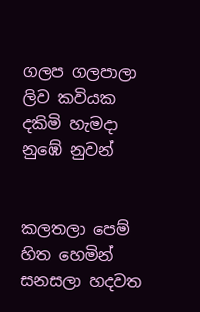ගලප ගලපාලා ලිව කවියක
දකිමි හැමදා නුඹේ නුවන්


කලතලා පෙම් හිත හෙමින්
සනසලා හදවත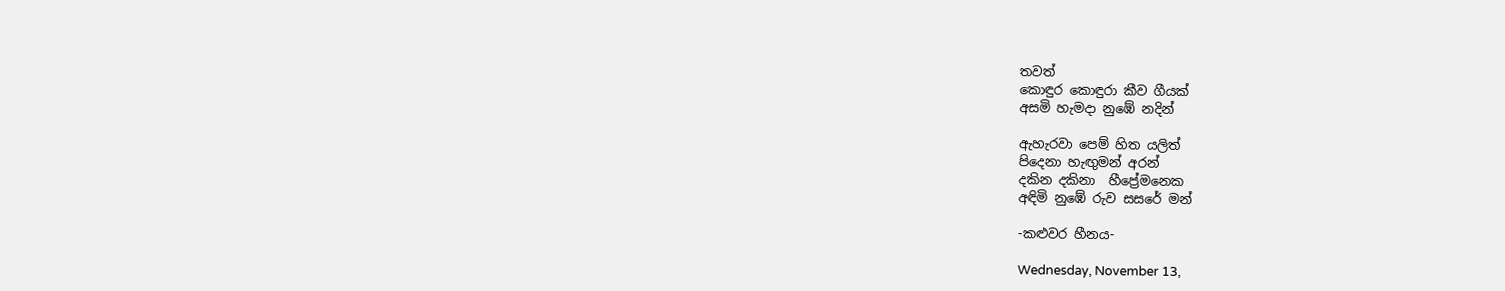තවත්
කොඳුර කොඳුරා කීව ගීයක්
අසමි හැමදා නුඹේ නදින්

ඇහැරවා පෙම් හිත යලිත්
පිදෙනා හැඟුමන් අරන්
දකින දකිනා  හීප්‍රේමනෙක
අඳිමි නුඹේ රුව සසරේ මන්

-කළුවර හීනය-

Wednesday, November 13,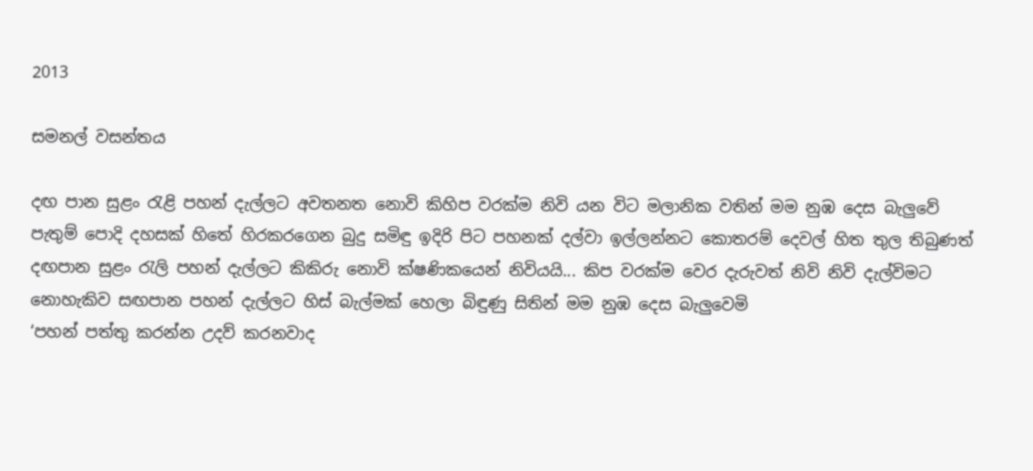2013

සමනල් වසන්තය

දඟ පාන සුළං රැළි පහන් දැල්ලට අවතනත නොවි කිහිප වරක්ම නිවි යන විට මලානික වතින් මම නුඹ දෙස බැලුවේ පැතුම් පොදි දහසක් හිතේ හිරකරගෙන බුදු සමිඳු ඉදිරි පිට පහනක් දල්වා ඉල්ලන්නට කොතරම් දෙවල් හිත තුල තිබුණත් දඟපාන සුළං රැලි පහන් දැල්ලට කිකිරු නොවි ක්ෂණිකයෙන් නිවියයි... කිප වරක්ම වෙර දැරුවත් නිවි නිවි දැල්විමට නොහැකිව සඟපාන පහන් දැල්ලට හිස් බැල්මක් හෙලා බිඳුණු සිතින් මම නුඹ දෙස බැලුවෙමි
‘පහන් පත්තු කරන්න උදව් කරනවාද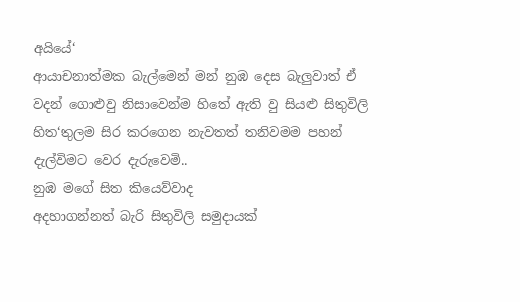අයියේ‘
ආයාචනාත්මක බැල්මෙන් මන් නුඹ දෙස බැලුවාත් ඒ වදන් ගොළුවු නිසාවෙන්ම හිතේ ඇති වු සියළු සිතුවිලි හිත‘තුලම සිර කරගෙන නැවතත් තනිවමම පහන් දැල්විමට වෙර දැරුවෙමි..
නුඹ මගේ සිත කියෙව්වාද
අදහාගන්නත් බැරි සිතුවිලි සමුදායක්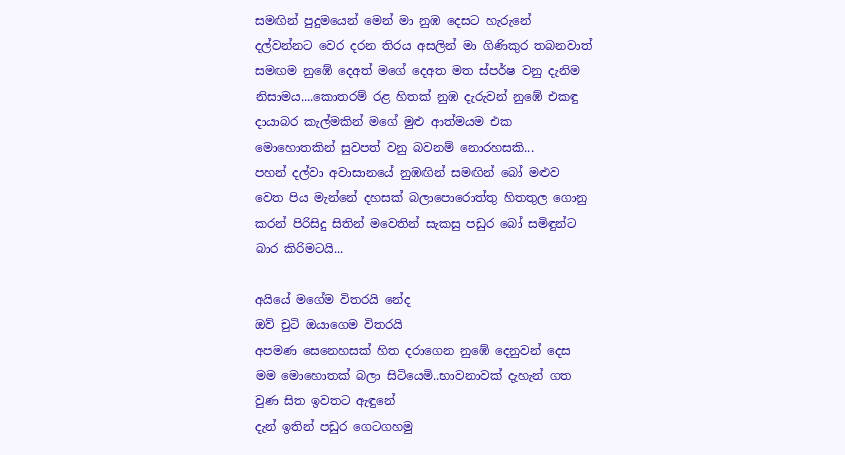සමඟින් පුදුමයෙන් මෙන් මා නුඹ දෙසට හැරුනේ දල්වන්නට වෙර දරන තිරය අසලින් මා ගිණිකුර තබනවාත් සමඟම නුඹේ දෙඅත් මගේ දෙඅත මත ස්පර්ෂ වනු දැනිම නිසාමය....කොතරම් රළ හිතක් නුඹ දැරුවන් නුඹේ එකඳු දායාබර කැල්මකින් මගේ මුළු ආත්මයම එක මොහොතකින් සුවපත් වනු බවනම් නොරහසකි...
පහන් දල්වා අවාසානයේ නුඹඟින් සමඟින් බෝ මළුව වෙත පිය මැන්නේ දහසක් බලාපොරොත්තු හිතතුල ගොනු කරන් පිරිසිදු සිතින් මවෙතින් සැකසු පඩුර බෝ සමිඳුන්ට බාර කිරිමටයි...

අයියේ මගේම විතරයි නේද
ඔව් චුටි ඔයාගෙම විතරයි
අපමණ සෙනෙහසක් හිත දරාගෙන නුඹේ දෙනුවන් දෙස මම මොහොතක් බලා සිටියෙමි..භාවනාවක් දැහැන් ගත වුණ සිත ඉවතට ඇඳුනේ
දැන් ඉතින් පඩුර ගෙටගහමු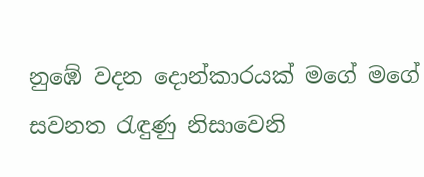නුඹේ වදන දොන්කාරයක් මගේ මගේ සවනත රැඳුණු නිසාවෙනි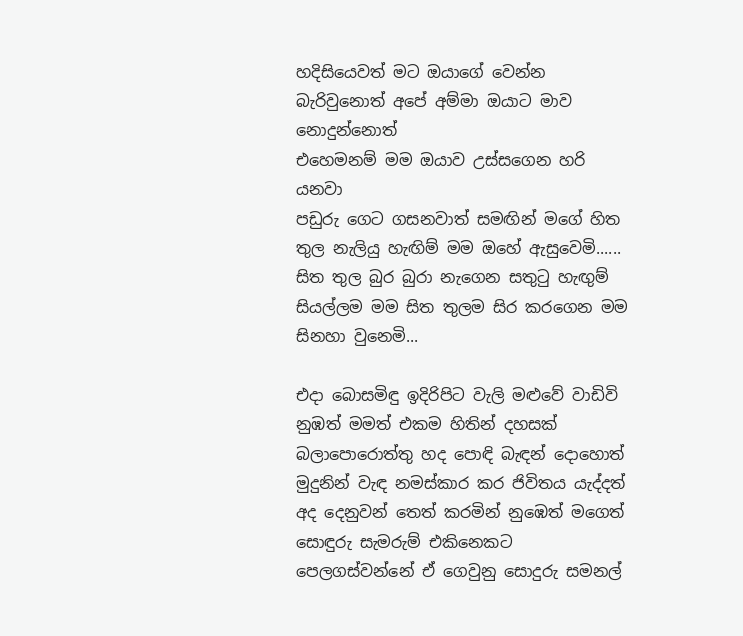හදිසියෙවත් මට ඔයාගේ වෙන්න බැරිවුනොත් අපේ අම්මා ඔයාට මාව නොදුන්නොත්
එහෙමනම් මම ඔයාව උස්සගෙන හරි යනවා
පඩුරු ගෙට ගසනවාත් සමඟින් මගේ හිත තුල නැලියු හැඟිම් මම ඔහේ ඇසුවෙමි......
සිත තුල බුර බුරා නැගෙන සතුටු හැඟුම් සියල්ලම මම සිත තුලම සිර කරගෙන මම සිනහා වුනෙමි...

එදා බොසමිඳු ඉදිරිපිට වැලි මළුවේ වාඩිවි නුඹත් මමත් එකම හිතින් දහසක් බලාපොරොත්තු හද පොඳි බැඳන් දොහොත් මුදුනින් වැඳ නමස්කාර කර ජිවිතය යැද්දත් අද දෙනුවන් තෙත් කරමින් නුඹෙත් මගෙත් සොඳුරු සැමරුම් එකිනෙකට පෙලගස්වන්නේ ඒ ගෙවුනු සොදුරු සමනල්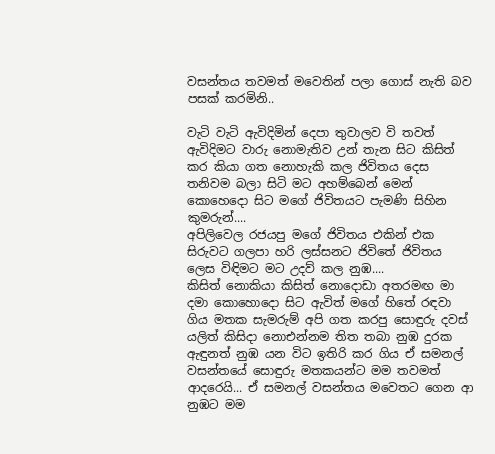වසන්තය තවමත් මවෙතින් පලා ගොස් නැති බව පසක් කරමිනි..

වැටි වැටි ඇවිදිමින් දෙපා තුවාලව වි තවත් ඇවිදිමට වාරු නොමැතිව උන් තැන සිට කිසිත් කර කියා ගත නොහැකි කල ජිවිතය දෙස තනිවම බලා සිටි මට අහම්බෙන් මෙන් කොහෙදො සිට මගේ ජිවිතයට පැමණි සිහින කුමරුන්....
අපිලිවෙල රජයපු මගේ ජිවිතය එකින් එක සිරුවට ගලපා හරි ලස්සනට ජිවිතේ ජිවිතය ලෙස විඳිමට මට උදව් කල නුඹ....
කිසිත් නොකියා කිසිත් නොදොඩා අතරමඟ මා දමා කොහොදො සිට ඇවිත් මගේ හිතේ රඳවා ගිය මතක සැමරුම් අපි ගත කරපු සොඳුරු දවස් යලිත් කිසිදා නොඑන්නම තිත තබා නුඹ දුරක ඇඳුනත් නුඹ යන විට ඉතිරි කර ගිය ඒ සමනල් වසන්තයේ සොඳුරු මතකයන්ට මම තවමත් ආදරෙයි... ඒ සමනල් වසන්තය මවෙතට ගෙන ආ නුඹට මම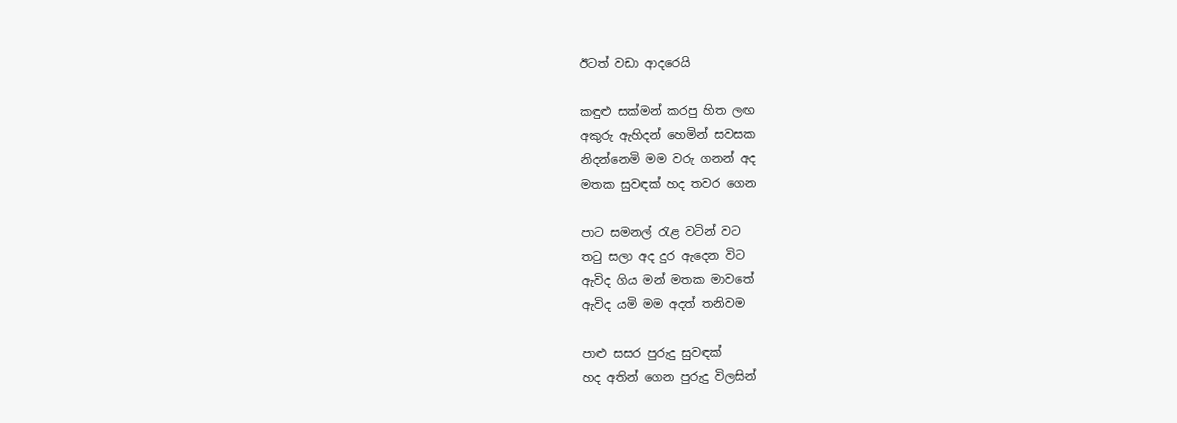ඊටත් වඩා ආදරෙයි

කඳුළු සක්මන් කරපු හිත ලඟ
අකුරු ඇහිදන් හෙමින් සවසක
නිදන්නෙමි මම වරු ගනන් අද
මතක සුවඳක් හද තවර ගෙන

පාට සමනල් රැළ වටින් වට
තටු සලා අද දුර ඇදෙන විට
ඇවිද ගිය මන් මතක මාවතේ
ඇවිද යමි මම අදත් තනිවම

පාළු සසර පුරුදු සුවඳක්
හද අතින් ගෙන පුරුදු විලසින්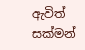ඇවිත් සක්මන්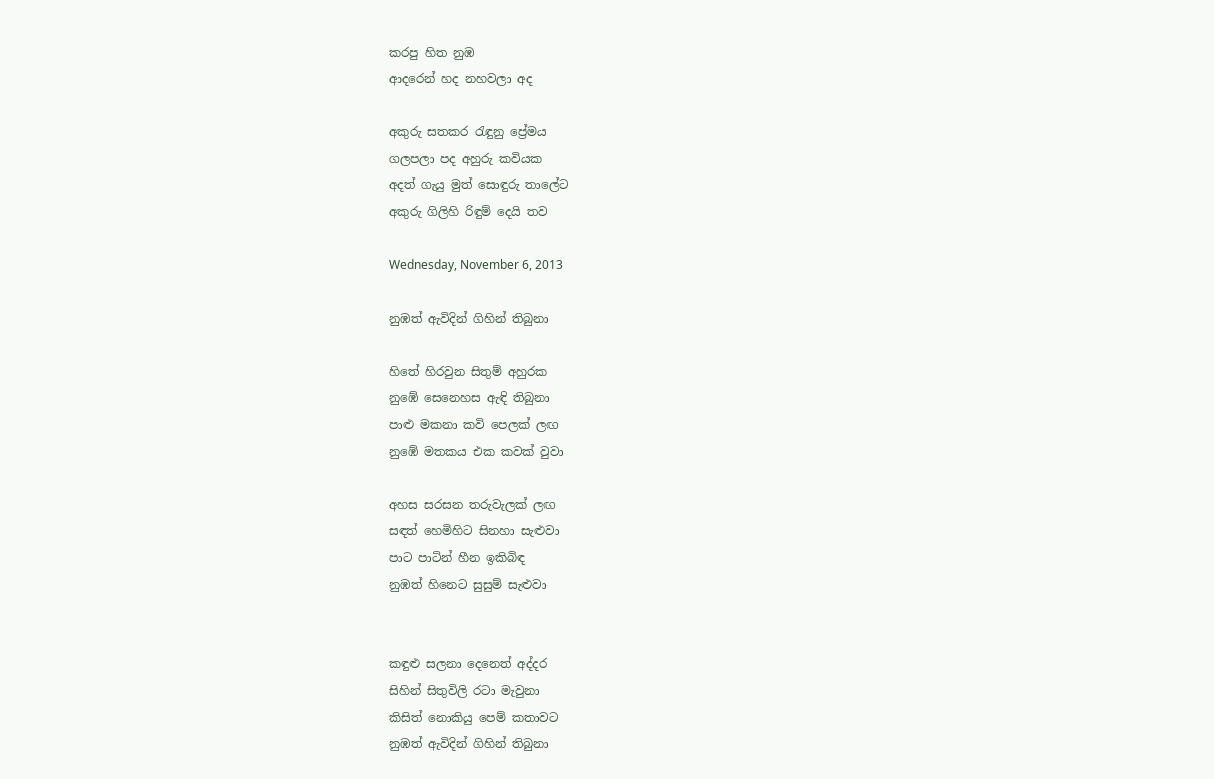කරපු හිත නුඹ
ආදරෙන් හද නහවලා අද

අකුරු සතකර රැඳුනු ප්‍රේමය
ගලපලා පද අහුරු කවියක
අදත් ගැයු මුත් සොඳුරු තාලේට
අකුරු ගිලිහි රිඳුම් දෙයි තව

Wednesday, November 6, 2013

නුඹත් ඇවිදින් ගිහින් තිබුනා

හිතේ හිරවුන සිතුම් අහුරක
නුඹේ සෙනෙහස ඇඳි තිබුනා
පාළු මකනා කවි පෙලක් ලඟ
නුඹේ මතකය එක කවක් වුවා

අහස සරසන තරුවැලක් ලඟ
සඳත් හෙමිහිට සිනහා සැළුවා
පාට පාටින් හීන ඉකිබිඳ
නුඹත් හිනෙට සුසුම් සැළුවා


කඳුළු සලනා දෙනෙත් අද්දර
සිහින් සිතුවිලි රටා මැවුනා
කිසිත් නොකියු පෙම් කතාවට
නුඹත් ඇවිදින් ගිහින් තිබුනා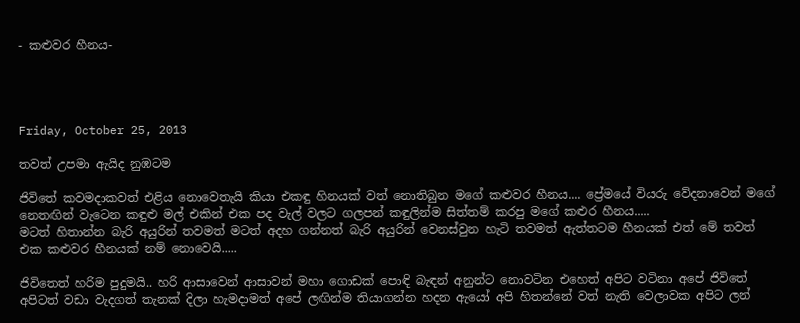- කළුවර හීනය-




Friday, October 25, 2013

තවත් උපමා ඇයිද නුඹටම

ජිවිතේ කවමදාකවත් එළිය නොවෙතැයි කියා එකඳු හිනයක් වත් නොතිබුන මගේ කළුවර හීනය.... ප්‍රේමයේ වියරු වේදනාවෙන් මගේ නෙතඟින් වැටෙන කඳුළු මල් එකින් එක පද වැල් වලට ගලපන් කඳුලින්ම සිත්තම් කරපු මගේ කළුර හීනය.....
මටත් හිතාන්න බැරි අයුරින් තවමත් මටත් අදහ ගන්නත් බැරි අයුරින් වෙනස්වුන හැටි තවමත් ඇත්තටම හීනයක් එත් මේ තවත් එක කළුවර හීනයක් නම් නොවෙයි.....

ජිවිතෙත් හරිම පුදුමයි.. හරි ආසාවෙන් ආසාවන් මහා ගොඩක් පොඳි බැඳන් අනුන්ට නොවටින එහෙත් අපිට වටිනා අපේ ජිවිතේ අපිටත් වඩා වැදගත් තැනක් දිලා හැමදාමත් අපේ ලඟින්ම තියාගන්න හදන ඇයෝ අපි හිතන්නේ වත් නැති වෙලාවක අපිට ලන්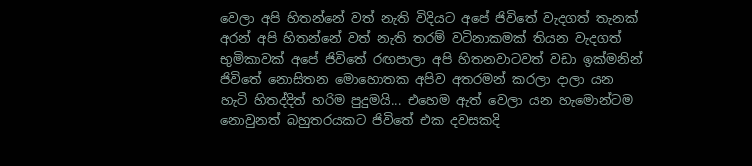වෙලා අපි හිතන්නේ වත් නැති විදියට අපේ ජිවිතේ වැදගත් තැනක් අරන් අපි හිතන්නේ වත් නැති තරම් වටිනාකමක් තියන වැදගත් භුමිකාවක් අපේ ජිවිතේ රඟපාලා අපි හිතනවාටවත් වඩා ඉක්මනින් ජිවිතේ නොසිතන මොහොතක අපිව අතරමන් කරලා දාලා යන හැටි හිතද්දිත් හරිම පුදුමයි... එහෙම ඇත් වෙලා යන හැමොන්ටම නොවුනත් බහුතරයකට ජිවිතේ එක දවසකදි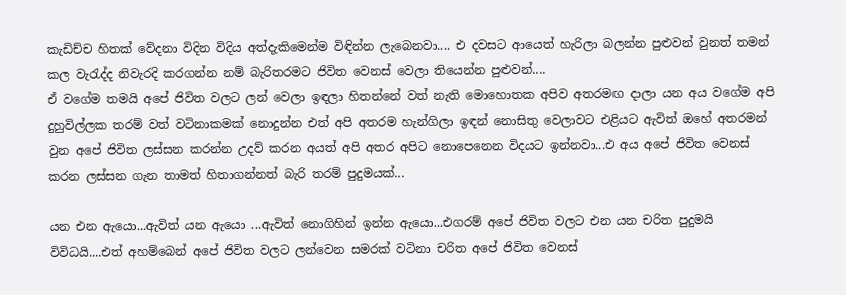කැඩිච්ච හිතක් වේදනා විදින විදිය අත්දැකිමෙන්ම විඳින්න ලැබෙනවා.... එ දවසට ආයෙත් හැරිලා බලන්න පුළුවන් වුනත් තමන් කල වැරැද්ද නිවැරදි කරගන්න නම් බැරිතරමට ජිවිත වෙනස් වෙලා තියෙන්න පුළුවන්....
ඒ වගේම තමයි අපේ ජිවිත වලට ලන් වෙලා ඉඳලා හිතන්නේ වත් නැති මොහොතක අපිව අතරමඟ දාලා යන අය වගේම අපි දුහුවිල්ලක තරම් වත් වටිනාකමක් නොදුන්න එත් අපි අතරම හැන්ගිලා ඉඳන් නොසිතු වෙලාවට එළියට ඇවිත් ඔහේ අතරමන් වුන අපේ ජිවිත ලස්සන කරන්න උදව් කරන අයත් අපි අතර අපිට නොපෙනෙන විදයට ඉන්නවා...එ අය අපේ ජිවිත වෙනස් කරන ලස්සන ගැන තාමත් හිතාගන්නත් බැරි තරම් පුදුමයක්...

යන එන ඇයො...ඇවිත් යන ඇයො ...ඇවිත් නොගිහින් ඉන්න ඇයො...එගරම් අපේ ජිවිත වලට එන යන චරිත පුදුමයි විවිධයි....එත් අහම්බෙන් අපේ ජිවිත වලට ලන්වෙන සමරක් වටිනා චරිත අපේ ජිවිත වෙනස්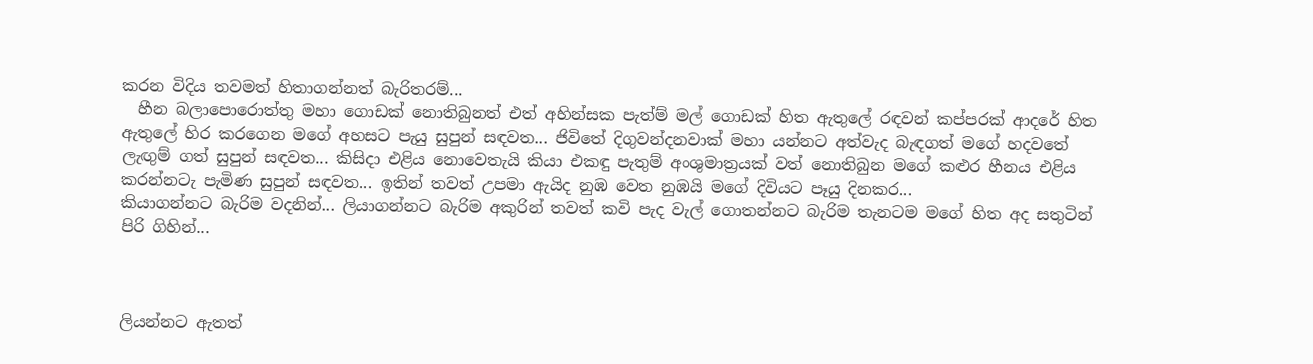කරන විදිය තවමත් හිතාගන්නත් බැරිතරම්...
  හීන බලාපොරොත්තු මහා ගොඩක් නොතිබුනත් එත් අහින්සක පැත්ම් මල් ‍ගොඩක් හිත ඇතුලේ රඳවන් කප්පරක් ආදරේ හිත ඇතුලේ හිර කරගෙන මගේ අහසට පැයු සුපුන් සඳවත... ජිවිතේ දිගුවන්දනවාක් මහා යන්නට අත්වැද බැඳගත් මගේ හදවතේ ලැඟුම් ගත් සුපුන් සඳවත... කිසිදා එළිය නොවෙතැයි කියා එකඳු පැතුම් අංශුමාත්‍රයක් වත් නොතිබුන මගේ කළුර හීනය එළිය කරන්නටැ පැමිණ සුපුන් සඳවත... ඉතින් තවත් උපමා ඇයිද නුඹ වෙත නුඹයි මගේ දිවියට පෑයු දිනකර...
කියාගන්නට බැරිම වදනින්... ලියාගන්නට බැරිම අකුරින් තවත් කවි පැද වැල් ගොතන්නට බැරිම තැනටම මගේ හිත අද සතුටින් පිරි ගිහින්...



ලියන්නට ඇතත්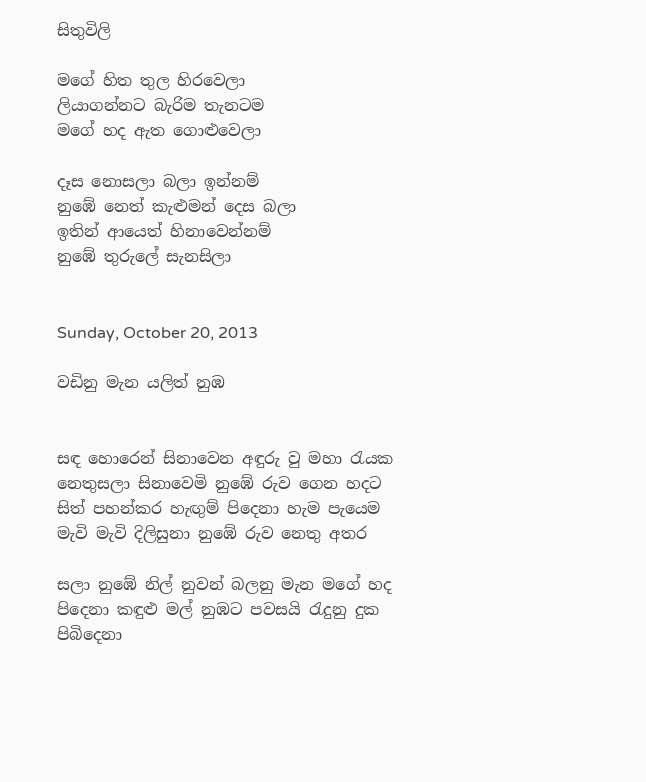සිතුවිලි

මගේ හිත තුල හිරවෙලා
ලියාගන්නට බැරිම තැනටම
මගේ හද ඇත ගොළුවෙලා

දෑස නොසලා බලා ඉන්නම්
නුඹේ නෙත් කැළුමන් දෙස බලා
ඉතින් ආයෙත් හිනාවෙන්නම්
නුඹේ තුරුලේ සැනසිලා


Sunday, October 20, 2013

වඩිනු මැන යලිත් නුඹ


සඳ හොරෙන් සිනාවෙන අඳුරු වු මහා රැයක
නෙතුසලා සිනාවෙමි නුඹේ රුව ගෙන හදට
සිත් පහන්කර හැඟුම් පිදෙනා හැම පැයෙම
මැවි මැවි දිලිසුනා නුඹේ රුව නෙතු අතර

සලා නුඹේ නිල් නුවන් බලනු මැන මගේ හද
පිදෙනා කඳුළු මල් නුඹට පවසයි රැදුනු දුක
පිබිදෙනා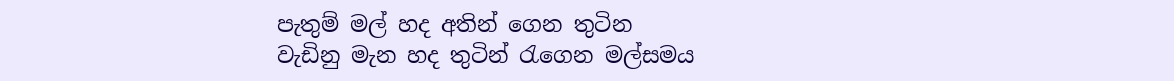පැතුම් මල් හද අතින් ගෙන තුටින
වැඩිනු මැන හද තුටින් රැගෙන මල්සමය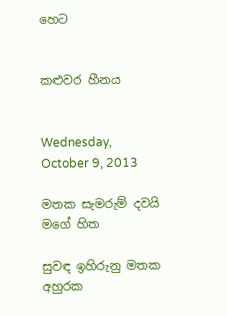හෙට


කළුවර හීනය


Wednesday, October 9, 2013

මතක සැමරුම් දවයි මගේ හිත

සුවඳ ඉහිරුනු මතක අහුරක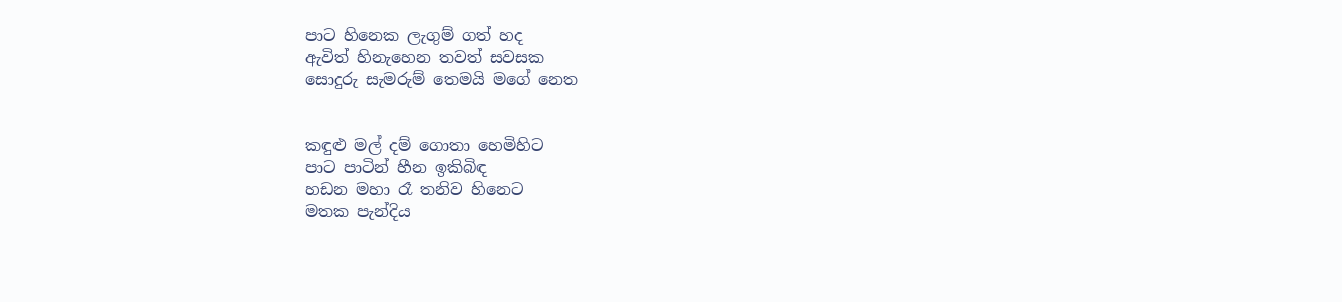පාට හිනෙක ලැගුම් ගත් හද
ඇවිත් හිනැහෙන තවත් සවසක
සොදුරු සැමරුම් තෙමයි මගේ නෙත


කඳුළු මල් දම් ගොතා හෙමිහිට
පාට පාටින් හීන ඉකිබිඳ
හඩන මහා රෑ තනිව හිනෙට
මතක පැන්දිය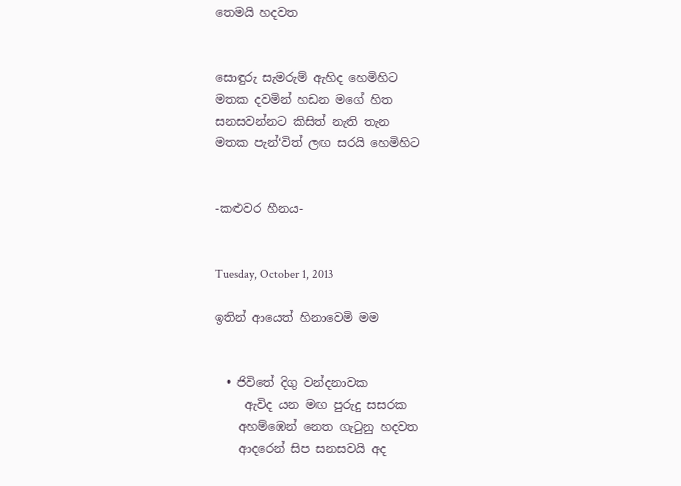තෙමයි හදවත


සොඳුරු සැමරුම් ඇහිද හෙමිහිට
මතක දවමින් හඩන මගේ හිත
සනසවන්නට කිසිත් නැති තැන
මතක පැන්‘විත් ලඟ සරයි හෙමිහිට


-කළුවර හීනය-


Tuesday, October 1, 2013

ඉතින් ආයෙත් හිනාවෙමි මම


  • ජිවිතේ දිගු වන්දනාවක
     ඇවිද යන මඟ පුරුදු සසරක
    අහම්ඹෙන් නෙත ගැටුනු හදවත
    ආදරෙන් සිප සනසවයි අද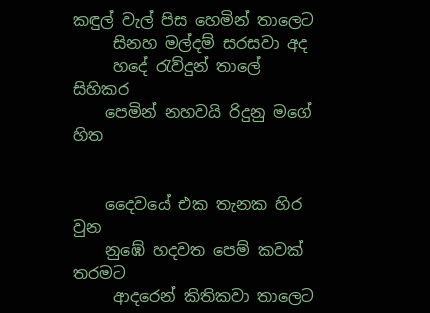කඳුල් වැල් පිස හෙමින් තාලෙට
     සිනහ මල්දම් සරසවා අද
     හදේ රැව්දුන් තාලේ සිහිකර
    පෙමින් නහවයි රිදුනු මගේ හිත


    දෛවයේ එක තැනක හිර වුන
    නුඹේ හදවත පෙම් කවක් තරමට
     ආදරෙන් කිතිකවා තාලෙට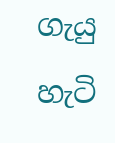ගැයු හැටි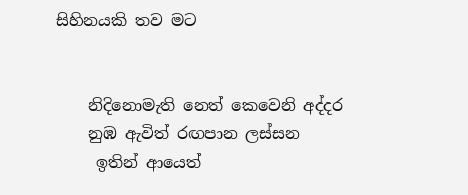සිහිනයකි තව මට


    නිදිනොමැති නෙත් කෙවෙනි අද්දර
    නුඹ ඇවිත් රඟපාන ලස්සන
     ඉතින් ආයෙත්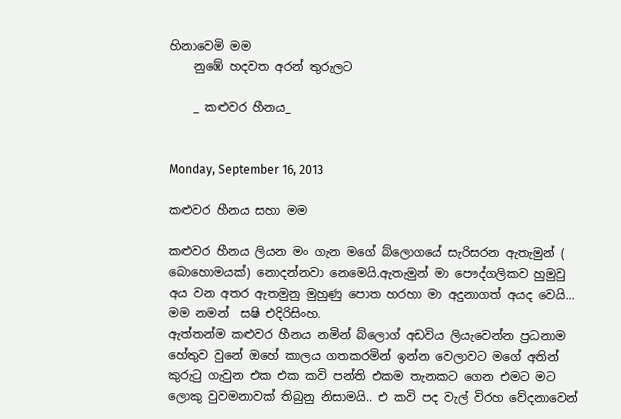හිනාවෙමි මම
    නුඹේ හදවත අරන් තුරුලට

    _ කළුවර හීනය_


Monday, September 16, 2013

කළුවර හීනය සහා මම

කළුවර හීනය ලියන මං ගැන මගේ බ්ලොගයේ සැරිසරන ඇතැමුන් ( බොහොමයක්) නොදන්නවා නෙමෙයි.ඇතැමුන් මා පෞද්ගලිකව හුමුවු අය වන අතර ඇතමුනු මුහුණු පොත හරහා මා අදුනාගත් අයද වෙයි...
මම නමන්  සෂි එදිරිසිංහ.
ඇත්තන්ම කළුවර හීනය නමින් බ්ලොග් අඩවිය ලියැවෙන්න ප්‍රධනාම හේතුව වුනේ ඔහේ කාලය ගතකරමින් ඉන්න වෙලාවට මගේ අතින් කුරුටු ගැවුන එක එක කවි පන්ති එකම තැනකට ගෙන එමට මට ලොකු වුවමනාවක් තිබුනු නිසාමයි.. එ කවි පද වැල් විරහ වේදනාවෙන්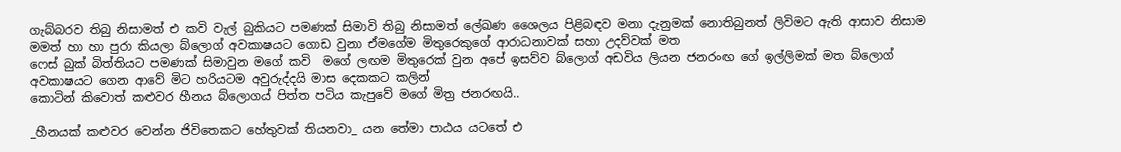ගැබ්බරව තිබු නිසාමත් එ කවි වැල් බුකියට පමණක් සිමාවි තිබු නිසාමත් ලේඛණ ශෛලය පිළිබඳව මනා දැනුමක් නොතිබුනත් ලිවිමට ඇති ආසාව නිසාම මමත් හා හා පුරා කියලා බ්ලොග් අවකාෂයට ගොඩ වුනා ඒමගේම මිතුරෙකුගේ ආරාධනාවක් සහා උදව්වක් මත
ෆෙස් බුක් බිත්තියට පමණක් සිමාවුන මගේ කවි  මගේ ලඟම මිතුරෙක් වුන අපේ ඉසව්ව බ්ලොග් අඩවිය ලියන ජනරංඟ ගේ ඉල්ලිමක් මත බ්ලොග් අවකාෂයට ගෙන ආවේ මිට හරියටම අවුරුද්දයි මාස දෙකකට කලින්
කොටින් කිවොත් කළුවර හීනය බ්ලොගය් පිත්ත පටිය කැපුවේ මගේ මිත්‍ර ජනරඟයි..

_හීනයක් කළුවර වෙන්න ජිවිතෙකට හේතුවක් තියනවා_ යන තේමා පාඨය යටතේ එ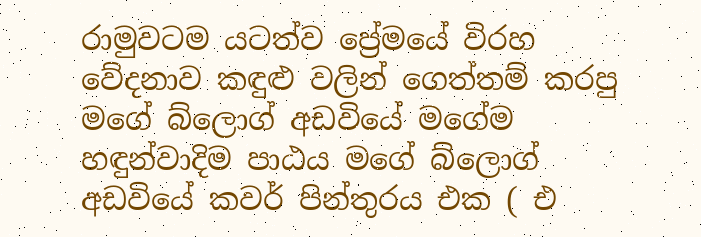රාමුවටම යටත්ව ප්‍රේමයේ විරහ වේදනාව කඳුළු වලින් ගෙත්තම් කරපු මගේ බ්ලොග් අඩවියේ මගේම හඳුන්වාදිම පාඨය මගේ බ්ලොග් අඩවියේ කවර් පින්තුරය එක ( එ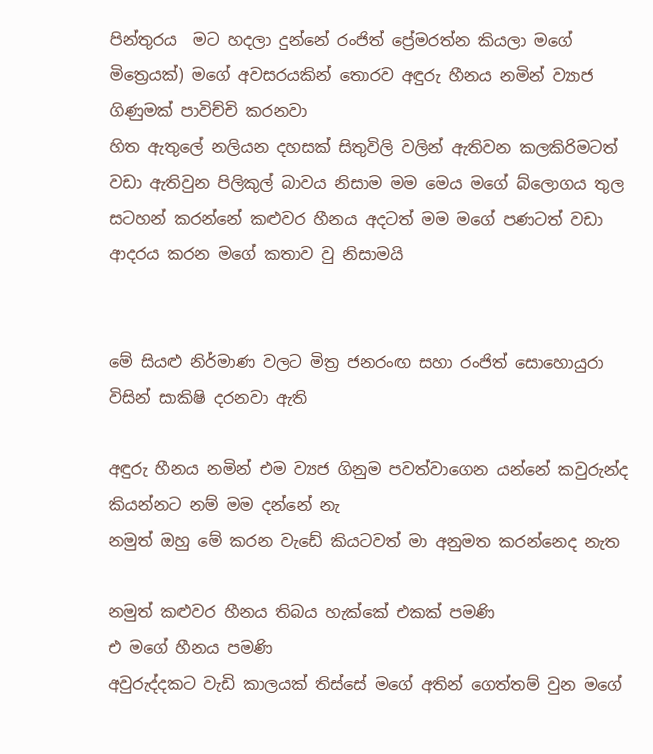පින්තුරය  මට හදලා දුන්නේ රංජිත් ප්‍රේමරත්න කියලා මගේ මිත්‍රෙයක්) මගේ අවසරයකින් තොරව අඳුරු හීනය නමින් ව්‍යාජ ගිණුමක් පාවිච්චි කරනවා
හිත ඇතුලේ නලියන දහසක් සිතුවිලි වලින් ඇතිවන කලකිරිමටත් වඩා ඇතිවුන පිලිකුල් බාවය නිසාම මම මෙය මගේ බ්ලොගය තුල සටහන් කරන්නේ කළුවර හීනය අදටත් මම මගේ පණටත් වඩා ආදරය කරන මගේ කතාව වු නිසාමයි


මේ සියළු නිර්මාණ වලට මිත්‍ර ජනරංඟ සහා රංජිත් සොහොයුරා විසින් සාකිෂි දරනවා ඇති

අඳුරු හීනය නමින් එම ව්‍යජ ගිනුම පවත්වාගෙන යන්නේ කවුරුන්ද කියන්නට නම් මම දන්නේ නැ
නමුත් ඔහු මේ කරන වැඩේ කියටවත් මා අනුමත කරන්නෙද නැත

නමුත් කළුවර හීනය තිබය හැක්කේ එකක් පමණි
එ මගේ හීනය පමණි
අවුරුද්දකට වැඩි කාලයක් තිස්සේ මගේ අතින් ගෙත්තම් වුන මගේ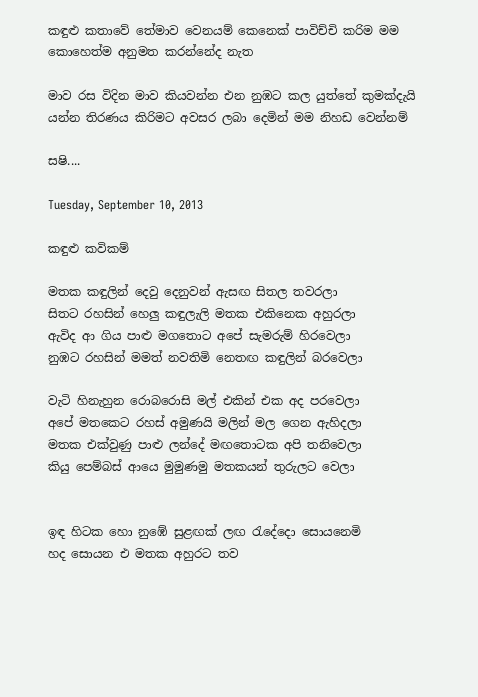කඳුළු කතාවේ තේමාව වෙනයම් කෙනෙක් පාවිච්චි කරිම මම කොහෙත්ම අනුමත කරන්නේද නැත

මාව රස විදින මාව කියවන්න එන නුඹට කල යුත්තේ කුමක්දැයි යන්න තිරණය කිරිමට අවසර ලබා දෙමින් මම නිහඩ වෙන්නම්

සෂි....

Tuesday, September 10, 2013

කඳුළු කවිකම්

මතක කඳුලින් දෙවු දෙනුවන් ඇසඟ සිතල තවරලා
සිතට රහසින් හෙලු කඳුලැලි මතක එකිනෙක අහුරලා
ඇවිද ආ ගිය පාළු මගතොට අපේ සැමරුම් හිරවෙලා
නුඹට රහසින් මමත් නවතිමි නෙතඟ කඳුලින් බරවෙලා

වැටි හිනැහුන රොබරොසි මල් එකින් එක අද පරවෙලා
අපේ මතකෙට රහස් අමුණයි මලින් මල ගෙන ඇහිදලා
මතක එක්වුණු පාළු ලන්දේ මඟතොටක අපි තනිවෙලා
කියු පෙම්බස් ආයෙ මුමුණමු මතකයන් තුරුලට වෙලා


ඉඳ හිටක හො නුඹේ සුළඟක් ලඟ රැදේදො සොයනෙමි
හද සොයන එ මතක අහුරට තව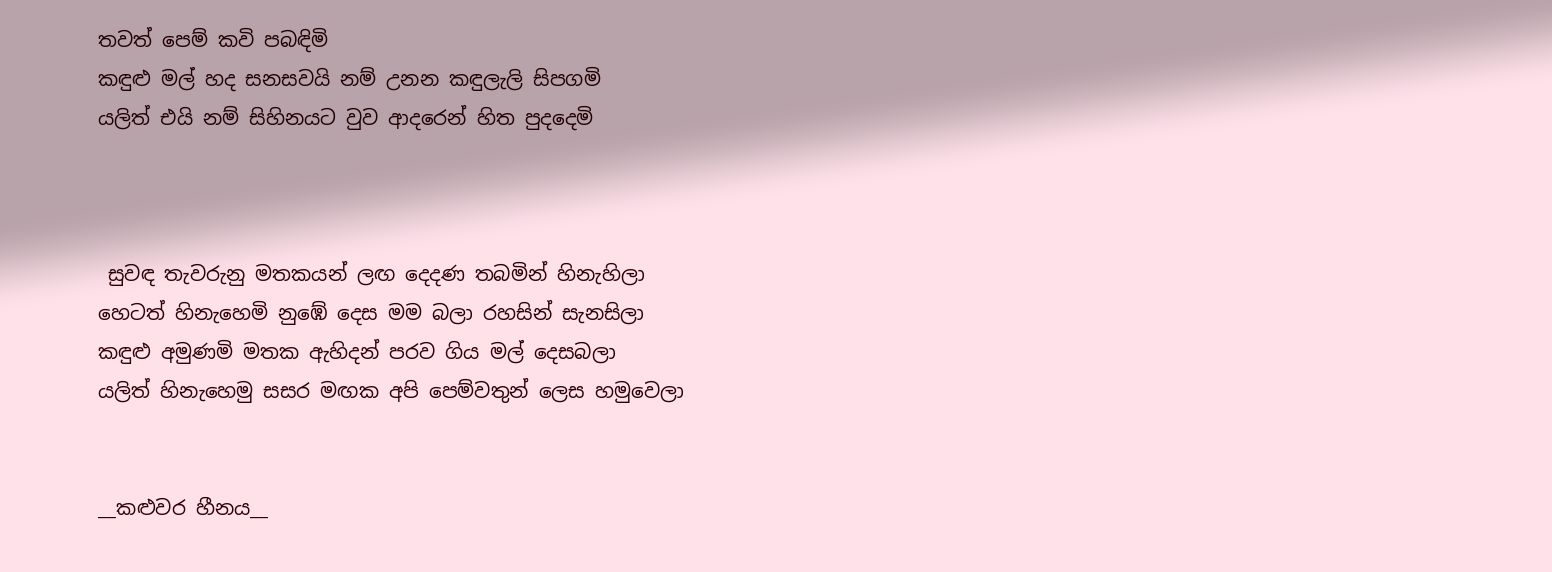තවත් පෙම් කවි පබඳිමි
කඳුළු මල් හද සනසවයි නම් උනන කඳුලැලි සිපගමි
යලිත් එයි නම් සිහිනයට වුව ආදරෙන් හිත පුදදෙමි



 සුවඳ තැවරුනු මතකයන් ලඟ දෙදණ තබමින් හිනැහිලා
හෙටත් හිනැහෙමි නුඹේ දෙස මම බලා රහසින් සැනසිලා
කඳුළු අමුණමි මතක ඇහිදන් පරව ගිය මල් දෙසබලා
යලිත් හිනැහෙමු සසර මඟක අපි පෙම්වතුන් ලෙස හමුවෙලා


__කළුවර හීනය__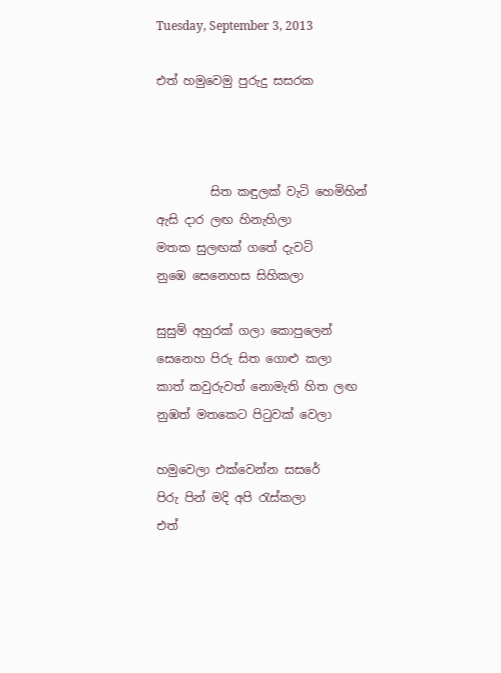Tuesday, September 3, 2013

එත් හමුවෙමු පුරුදු සසරක



         සිත කඳුලක් වැටි හෙමිහින්
ඇසි දාර ලඟ හිනැහිලා
මතක සුලඟක් ගතේ දැවටි
නුඹෙ සෙනෙහස සිහිකලා

සුසුම් අහුරක් ගලා කොපුලෙන්
සෙනෙහ පිරු සිත ගොළු කලා
කාත් කවුරුවත් නොමැති හිත ලඟ
නුඹත් මතකෙට පිටුවක් වෙලා

හමුවෙලා එක්වෙන්න සසරේ
පිරු පින් මදි අපි රැස්කලා
එත්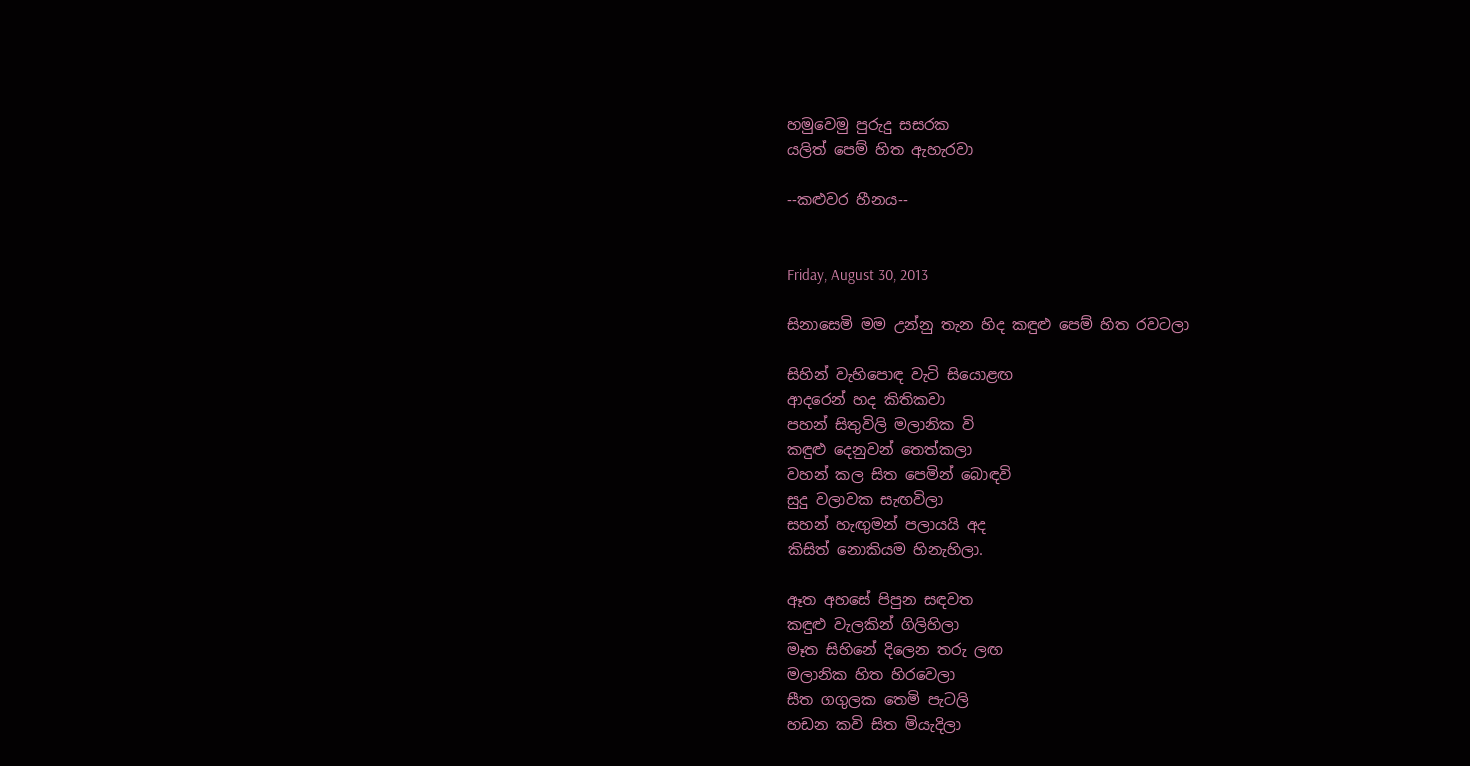හමුවෙමු පුරුදු සසරක
යලිත් පෙම් හිත ඇහැරවා

--කළුවර හීනය--


Friday, August 30, 2013

සිනාසෙමි මම උන්නු තැන හිද කඳුළු පෙම් හිත රවටලා

සිහින් වැහිපොඳ වැටි සියොළඟ
ආදරෙන් හද කිතිකවා
පහන් සිතුවිලි මලානික වි
කඳුළු දෙනුවන් තෙත්කලා
වහන් කල සිත පෙමින් බොඳවි
සුදු වලාවක සැඟවිලා
සහන් හැඟුමන් පලායයි අද
කිසිත් නොකියම හිනැහිලා.

ඈත අහසේ පිපුන සඳවත
කඳුළු වැලකින් ගිලිහිලා
මෑත සිහිනේ දිලෙන තරු ලඟ
මලානික හිත හිරවෙලා
සීත ගගුලක තෙමි පැටලි
හඩන කවි සිත මියැදිලා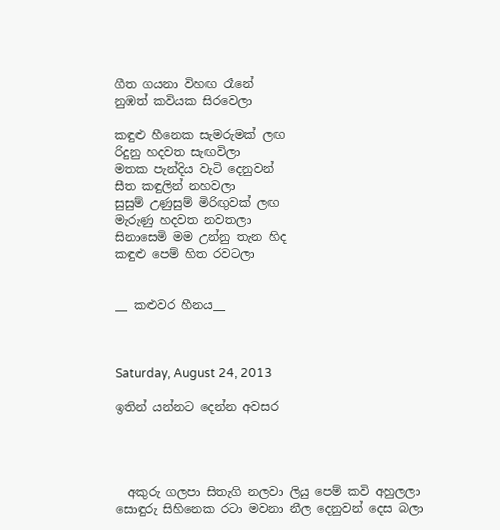ගීත ගයනා විහඟ රෑනේ
නුඹත් කවියක සිරවෙලා

කඳුළු හීනෙක සැමරුමක් ලඟ
රිදුනු හදවත සැඟවිලා
මතක පැන්දිය වැටි දෙනුවන්
සීත කඳුලින් නහවලා
සුසුම් උණුසුම් මිරිඟුවක් ලඟ
මැරුණු හදවත නවතලා
සිනාසෙමි මම උන්නු තැන හිද
කඳුළු පෙම් හිත රවටලා


__ කළුවර හීනය__



Saturday, August 24, 2013

ඉතින් යන්නට දෙන්න අවසර




  අකුරු ගලපා සිතැගි නලවා ලියු පෙම් කවි අහුලලා
සොඳුරු සිහිනෙක රටා මවනා නීල දෙනුවන් දෙස බලා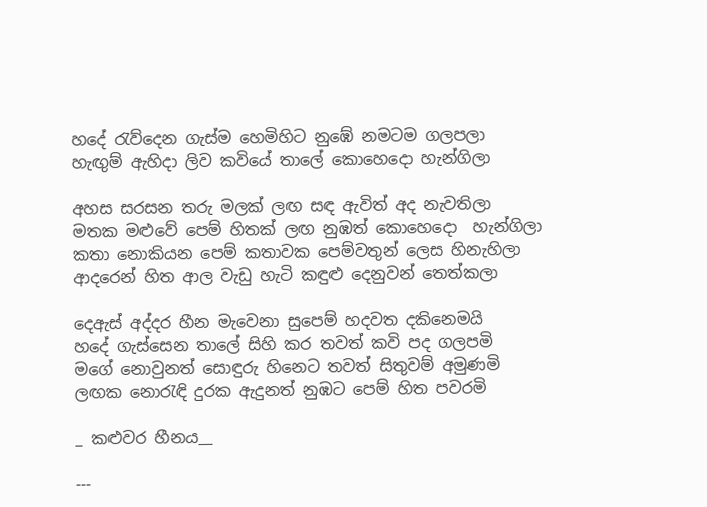හදේ රැව්දෙන ගැස්ම හෙමිහිට නුඹේ නමටම ගලපලා
හැඟුම් ඇහිදා ලිව කවියේ තාලේ කොහෙදො හැන්ගිලා

අහස සරසන තරු මලක් ලඟ සඳ ඇවිත් අද නැවතිලා
මතක මළුවේ පෙම් හිතක් ලඟ නුඹත් කොහෙදො  හැන්ගිලා
කතා නොකියන පෙම් කතාවක පෙම්වතුන් ලෙස හිනැහිලා
ආදරෙන් හිත ආල වැඩු හැටි කඳුළු දෙනුවන් තෙත්කලා

දෙඇස් අද්දර හීන මැවෙනා සුපෙම් හදවත දකිනෙමයි
හදේ ගැස්සෙන තාලේ සිහි කර තවත් කවි පද ගලපමි
මගේ නොවුනත් සොඳුරු හිනෙට තවත් සිතුවම් අමුණමි
ලඟක නොරැඳි දුරක ඇදුනත් නුඹට පෙම් හිත පවරමි

_ කළුවර හීනය__

---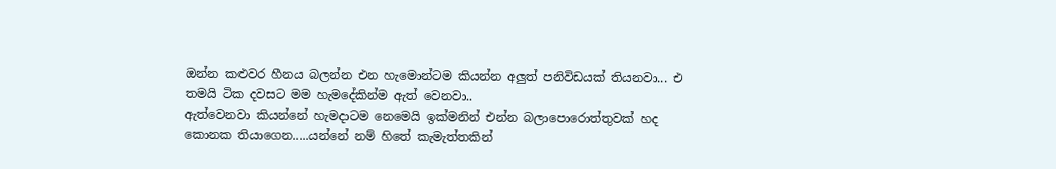ඔන්න කළුවර හීනය බලන්න එන හැමොන්ටම කියන්න අලුත් පනිවිඩයක් තියනවා... එ තමයි ටික දවසට මම හැමදේකින්ම ඇත් වෙනවා..
ඇත්වෙනවා කියන්නේ හැමදාටම නෙමෙයි ඉක්මනින් එන්න බලාපොරොත්තුවක් හද කොනක තියාගෙන.....යන්නේ නම් හිතේ කැමැත්තකින්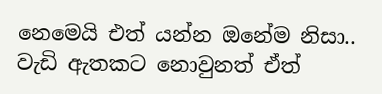නෙමෙයි එත් යන්න ඔනේම නිසා.. වැඩි ඇතකට නොවුනත් ඒත්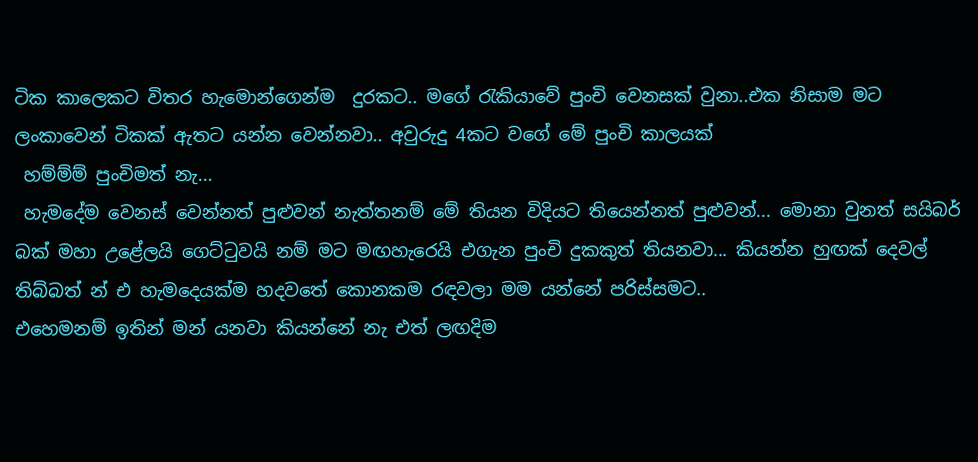ටික කාලෙකට විතර හැමොන්ගෙන්ම  දුරකට.. මගේ රැකියාවේ පුංචි වෙනසක් වුනා..එක නිසාම මට ලංකාවෙන් ටිකක් ඇතට යන්න වෙන්නවා.. අවුරුදු 4කට වගේ මේ පුංචි කාලයක්
 හම්ම්ම් පුංචිමත් නැ...
 හැමදේම වෙනස් වෙන්නත් පුළුවන් නැත්තනම් මේ තියන විදියට තියෙන්නත් පුළුවන්... මොනා වුනත් සයිබර් බක් මහා උළේලයි ගෙට්ටුවයි නම් මට මඟහැරෙයි එගැන පුංචි දුකකුත් තියනවා... කියන්න හුඟක් දෙවල් තිබ්බත් න් එ හැමදෙයක්ම හදවතේ කොනකම රඳවලා මම යන්නේ පරිස්සමට..
එහෙමනම් ඉතින් මන් යනවා කියන්නේ නැ එත් ලඟදිම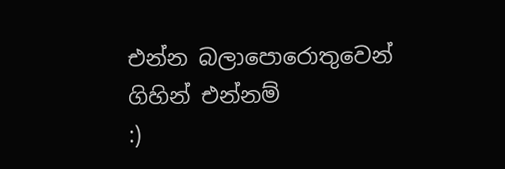එන්න බලාපොරොතුවෙන් ගිහින් එන්නම්
:)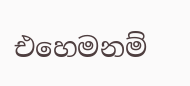එහෙමනම්